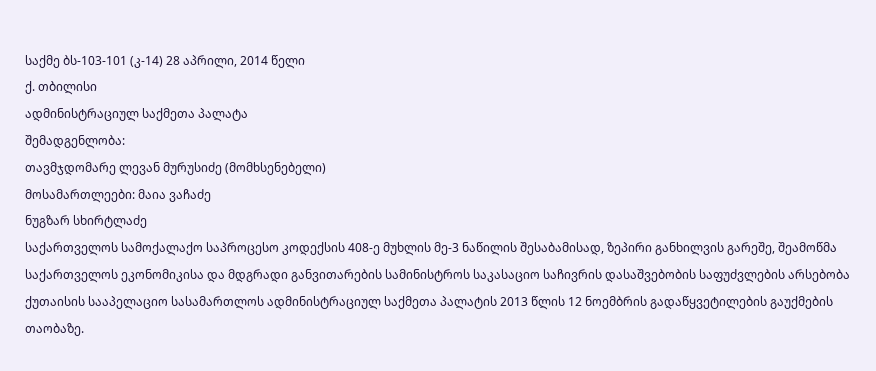საქმე ბს-103-101 (კ-14) 28 აპრილი, 2014 წელი
ქ. თბილისი
ადმინისტრაციულ საქმეთა პალატა
შემადგენლობა:
თავმჯდომარე ლევან მურუსიძე (მომხსენებელი)
მოსამართლეები: მაია ვაჩაძე
ნუგზარ სხირტლაძე
საქართველოს სამოქალაქო საპროცესო კოდექსის 408-ე მუხლის მე-3 ნაწილის შესაბამისად, ზეპირი განხილვის გარეშე, შეამოწმა საქართველოს ეკონომიკისა და მდგრადი განვითარების სამინისტროს საკასაციო საჩივრის დასაშვებობის საფუძვლების არსებობა ქუთაისის სააპელაციო სასამართლოს ადმინისტრაციულ საქმეთა პალატის 2013 წლის 12 ნოემბრის გადაწყვეტილების გაუქმების თაობაზე.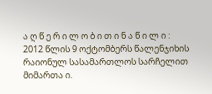ა ღ წ ე რ ი ლ ო ბ ი თ ი ნ ა წ ი ლ ი :
2012 წლის 9 ოქტომბერს წალენჯიხის რაიონულ სასამართლოს სარჩელით მიმართა ი.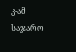კ-ამ საჯარო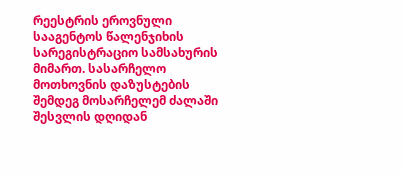რეესტრის ეროვნული სააგენტოს წალენჯიხის სარეგისტრაციო სამსახურის მიმართ. სასარჩელო მოთხოვნის დაზუსტების შემდეგ მოსარჩელემ ძალაში შესვლის დღიდან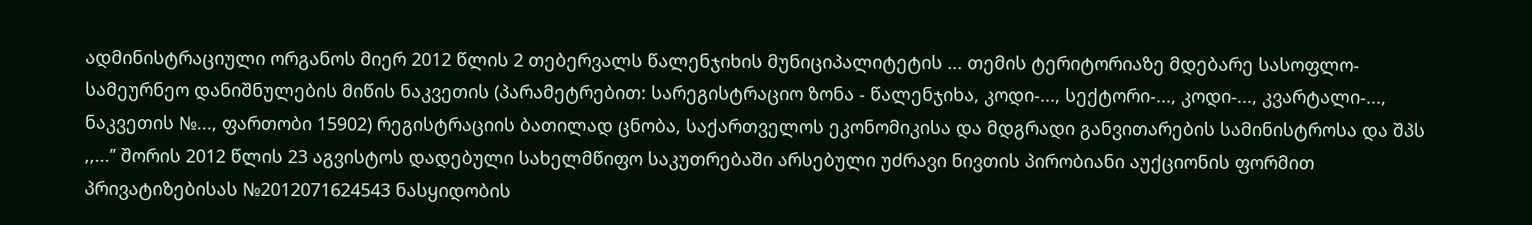ადმინისტრაციული ორგანოს მიერ 2012 წლის 2 თებერვალს წალენჯიხის მუნიციპალიტეტის ... თემის ტერიტორიაზე მდებარე სასოფლო-სამეურნეო დანიშნულების მიწის ნაკვეთის (პარამეტრებით: სარეგისტრაციო ზონა - წალენჯიხა, კოდი-..., სექტორი-..., კოდი-..., კვარტალი-..., ნაკვეთის №..., ფართობი 15902) რეგისტრაციის ბათილად ცნობა, საქართველოს ეკონომიკისა და მდგრადი განვითარების სამინისტროსა და შპს ,,...’’ შორის 2012 წლის 23 აგვისტოს დადებული სახელმწიფო საკუთრებაში არსებული უძრავი ნივთის პირობიანი აუქციონის ფორმით პრივატიზებისას №2012071624543 ნასყიდობის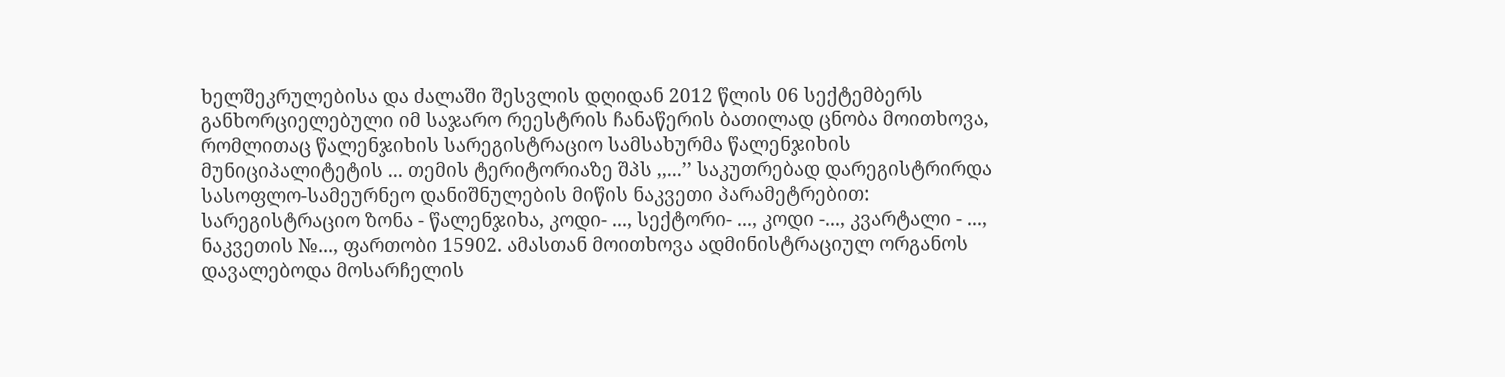ხელშეკრულებისა და ძალაში შესვლის დღიდან 2012 წლის 06 სექტემბერს განხორციელებული იმ საჯარო რეესტრის ჩანაწერის ბათილად ცნობა მოითხოვა, რომლითაც წალენჯიხის სარეგისტრაციო სამსახურმა წალენჯიხის მუნიციპალიტეტის ... თემის ტერიტორიაზე შპს ,,...’’ საკუთრებად დარეგისტრირდა სასოფლო-სამეურნეო დანიშნულების მიწის ნაკვეთი პარამეტრებით: სარეგისტრაციო ზონა - წალენჯიხა, კოდი- ..., სექტორი- ..., კოდი -..., კვარტალი - ..., ნაკვეთის №..., ფართობი 15902. ამასთან მოითხოვა ადმინისტრაციულ ორგანოს დავალებოდა მოსარჩელის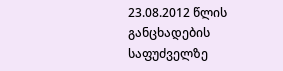23.08.2012 წლის განცხადების საფუძველზე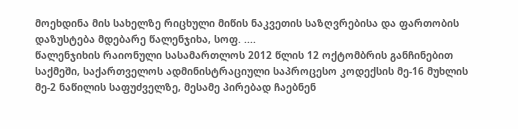მოეხდინა მის სახელზე რიცხული მიწის ნაკვეთის საზღვრებისა და ფართობის დაზუსტება მდებარე წალენჯიხა, სოფ. ....
წალენჯიხის რაიონული სასამართლოს 2012 წლის 12 ოქტომბრის განჩინებით საქმეში, საქართველოს ადმინისტრაციული საპროცესო კოდექსის მე-16 მუხლის მე-2 ნაწილის საფუძველზე, მესამე პირებად ჩაებნენ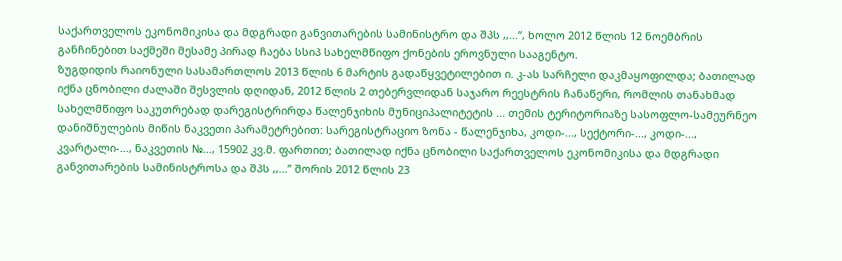საქართველოს ეკონომიკისა და მდგრადი განვითარების სამინისტრო და შპს ,,...“, ხოლო 2012 წლის 12 ნოემბრის განჩინებით საქმეში მესამე პირად ჩაება სსიპ სახელმწიფო ქონების ეროვნული სააგენტო.
ზუგდიდის რაიონული სასამართლოს 2013 წლის 6 მარტის გადაწყვეტილებით ი. კ-ას სარჩელი დაკმაყოფილდა; ბათილად იქნა ცნობილი ძალაში შესვლის დღიდან, 2012 წლის 2 თებერვლიდან საჯარო რეესტრის ჩანაწერი, რომლის თანახმად სახელმწიფო საკუთრებად დარეგისტრირდა წალენჯიხის მუნიციპალიტეტის ... თემის ტერიტორიაზე სასოფლო-სამეურნეო დანიშნულების მიწის ნაკვეთი პარამეტრებით: სარეგისტრაციო ზონა - წალენჯიხა, კოდი-..., სექტორი-..., კოდი-..., კვარტალი-..., ნაკვეთის №..., 15902 კვ.მ. ფართით; ბათილად იქნა ცნობილი საქართველოს ეკონომიკისა და მდგრადი განვითარების სამინისტროსა და შპს ,,...’’ შორის 2012 წლის 23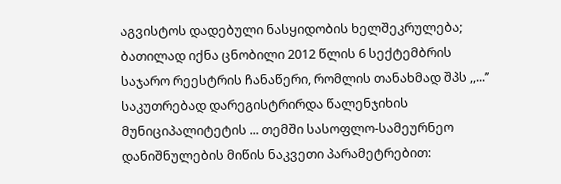აგვისტოს დადებული ნასყიდობის ხელშეკრულება; ბათილად იქნა ცნობილი 2012 წლის 6 სექტემბრის საჯარო რეესტრის ჩანაწერი, რომლის თანახმად შპს ,,...’’ საკუთრებად დარეგისტრირდა წალენჯიხის მუნიციპალიტეტის ... თემში სასოფლო-სამეურნეო დანიშნულების მიწის ნაკვეთი პარამეტრებით: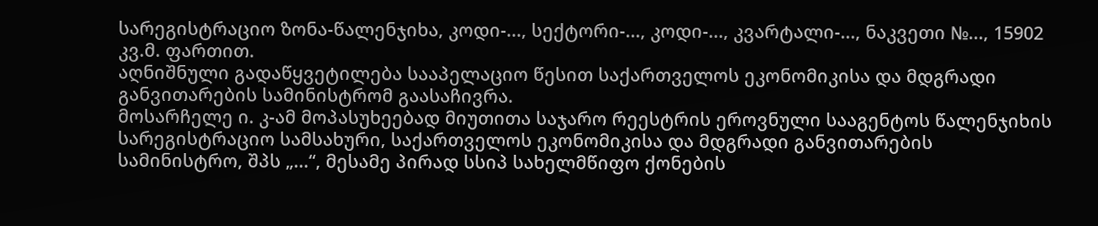სარეგისტრაციო ზონა-წალენჯიხა, კოდი-..., სექტორი-..., კოდი-..., კვარტალი-..., ნაკვეთი №..., 15902 კვ.მ. ფართით.
აღნიშნული გადაწყვეტილება სააპელაციო წესით საქართველოს ეკონომიკისა და მდგრადი განვითარების სამინისტრომ გაასაჩივრა.
მოსარჩელე ი. კ-ამ მოპასუხეებად მიუთითა საჯარო რეესტრის ეროვნული სააგენტოს წალენჯიხის სარეგისტრაციო სამსახური, საქართველოს ეკონომიკისა და მდგრადი განვითარების სამინისტრო, შპს „...“, მესამე პირად სსიპ სახელმწიფო ქონების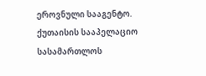ეროვნული სააგენტო.
ქუთაისის სააპელაციო სასამართლოს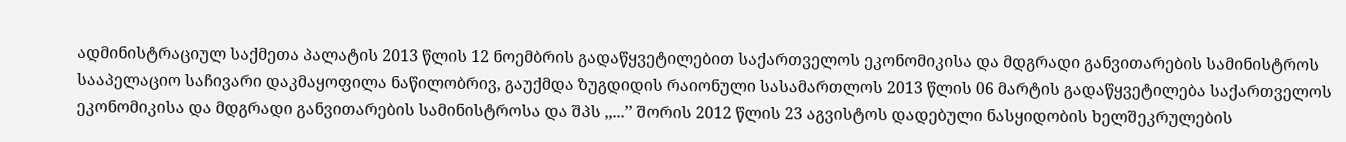ადმინისტრაციულ საქმეთა პალატის 2013 წლის 12 ნოემბრის გადაწყვეტილებით საქართველოს ეკონომიკისა და მდგრადი განვითარების სამინისტროს სააპელაციო საჩივარი დაკმაყოფილა ნაწილობრივ, გაუქმდა ზუგდიდის რაიონული სასამართლოს 2013 წლის 06 მარტის გადაწყვეტილება საქართველოს ეკონომიკისა და მდგრადი განვითარების სამინისტროსა და შპს ,,...’’ შორის 2012 წლის 23 აგვისტოს დადებული ნასყიდობის ხელშეკრულების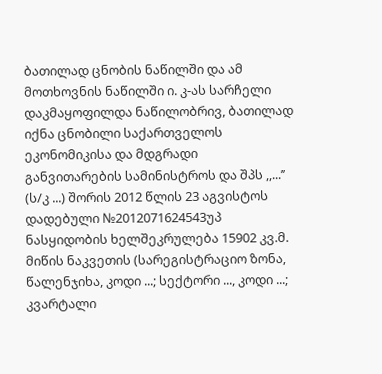ბათილად ცნობის ნაწილში და ამ მოთხოვნის ნაწილში ი. კ-ას სარჩელი დაკმაყოფილდა ნაწილობრივ, ბათილად იქნა ცნობილი საქართველოს ეკონომიკისა და მდგრადი განვითარების სამინისტროს და შპს ,,...’’ (ს/კ ...) შორის 2012 წლის 23 აგვისტოს დადებული №2012071624543უპ ნასყიდობის ხელშეკრულება 15902 კვ.მ. მიწის ნაკვეთის (სარეგისტრაციო ზონა, წალენჯიხა, კოდი ...; სექტორი ..., კოდი ...; კვარტალი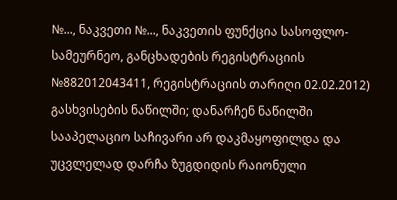№..., ნაკვეთი №..., ნაკვეთის ფუნქცია სასოფლო-სამეურნეო, განცხადების რეგისტრაციის №882012043411, რეგისტრაციის თარიღი 02.02.2012) გასხვისების ნაწილში; დანარჩენ ნაწილში სააპელაციო საჩივარი არ დაკმაყოფილდა და უცვლელად დარჩა ზუგდიდის რაიონული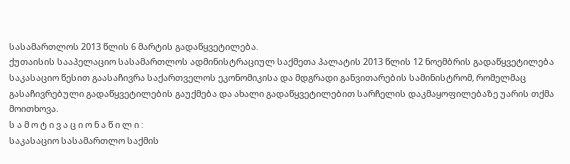სასამართლოს 2013 წლის 6 მარტის გადაწყვეტილება.
ქუთაისის სააპელაციო სასამართლოს ადმინისტრაციულ საქმეთა პალატის 2013 წლის 12 ნოემბრის გადაწყვეტილება საკასაციო წესით გაასაჩივრა საქართველოს ეკონომიკისა და მდგრადი განვითარების სამინისტრომ, რომელმაც გასაჩივრებული გადაწყვეტილების გაუქმება და ახალი გადაწყვეტილებით სარჩელის დაკმაყოფილებაზე უარის თქმა მოითხოვა.
ს ა მ ო ტ ი ვ ა ც ი ო ნ ა წ ი ლ ი :
საკასაციო სასამართლო საქმის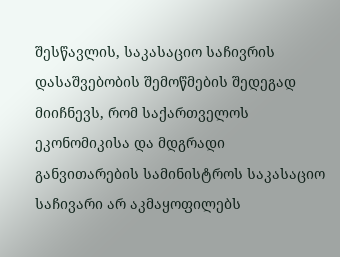შესწავლის, საკასაციო საჩივრის დასაშვებობის შემოწმების შედეგად მიიჩნევს, რომ საქართველოს ეკონომიკისა და მდგრადი განვითარების სამინისტროს საკასაციო საჩივარი არ აკმაყოფილებს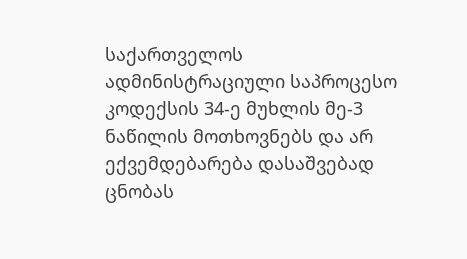საქართველოს ადმინისტრაციული საპროცესო კოდექსის 34-ე მუხლის მე-3 ნაწილის მოთხოვნებს და არ ექვემდებარება დასაშვებად ცნობას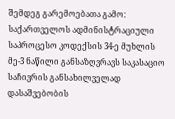შემდეგ გარემოებათა გამო:
საქართველოს ადმინისტრაციული საპროცესო კოდექსის 34-ე მუხლის მე-3 ნაწილი განსაზღვრავს საკასაციო საჩივრის განსახილველად დასაშვებობის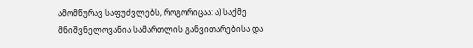ამომწურავ საფუძვლებს, როგორიცაა: ა) საქმე მნიშვნელოვანია სამართლის განვითარებისა და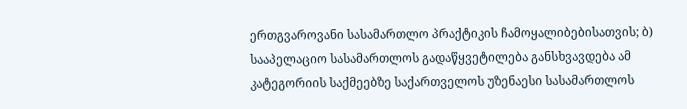ერთგვაროვანი სასამართლო პრაქტიკის ჩამოყალიბებისათვის; ბ) სააპელაციო სასამართლოს გადაწყვეტილება განსხვავდება ამ კატეგორიის საქმეებზე საქართველოს უზენაესი სასამართლოს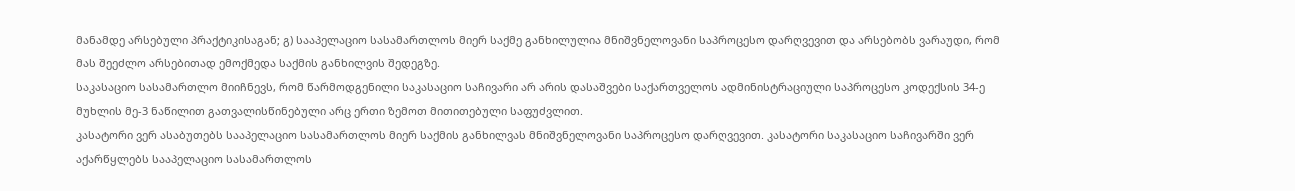მანამდე არსებული პრაქტიკისაგან; გ) სააპელაციო სასამართლოს მიერ საქმე განხილულია მნიშვნელოვანი საპროცესო დარღვევით და არსებობს ვარაუდი, რომ მას შეეძლო არსებითად ემოქმედა საქმის განხილვის შედეგზე.
საკასაციო სასამართლო მიიჩნევს, რომ წარმოდგენილი საკასაციო საჩივარი არ არის დასაშვები საქართველოს ადმინისტრაციული საპროცესო კოდექსის 34-ე მუხლის მე-3 ნაწილით გათვალისწინებული არც ერთი ზემოთ მითითებული საფუძვლით.
კასატორი ვერ ასაბუთებს სააპელაციო სასამართლოს მიერ საქმის განხილვას მნიშვნელოვანი საპროცესო დარღვევით. კასატორი საკასაციო საჩივარში ვერ აქარწყლებს სააპელაციო სასამართლოს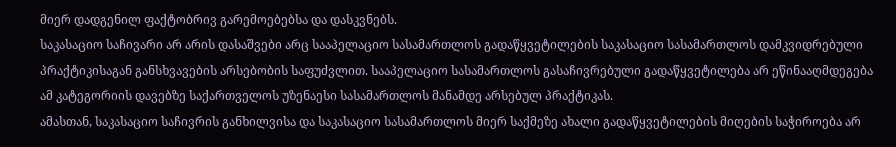მიერ დადგენილ ფაქტობრივ გარემოებებსა და დასკვნებს.
საკასაციო საჩივარი არ არის დასაშვები არც სააპელაციო სასამართლოს გადაწყვეტილების საკასაციო სასამართლოს დამკვიდრებული პრაქტიკისაგან განსხვავების არსებობის საფუძვლით. სააპელაციო სასამართლოს გასაჩივრებული გადაწყვეტილება არ ეწინააღმდეგება ამ კატეგორიის დავებზე საქართველოს უზენაესი სასამართლოს მანამდე არსებულ პრაქტიკას.
ამასთან, საკასაციო საჩივრის განხილვისა და საკასაციო სასამართლოს მიერ საქმეზე ახალი გადაწყვეტილების მიღების საჭიროება არ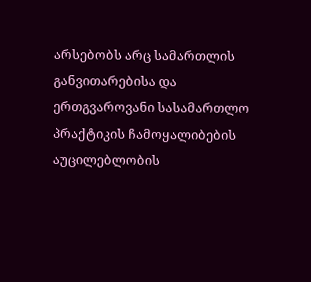არსებობს არც სამართლის განვითარებისა და ერთგვაროვანი სასამართლო პრაქტიკის ჩამოყალიბების აუცილებლობის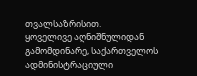თვალსაზრისით.
ყოველივე აღნიშნულიდან გამომდინარე, საქართველოს ადმინისტრაციული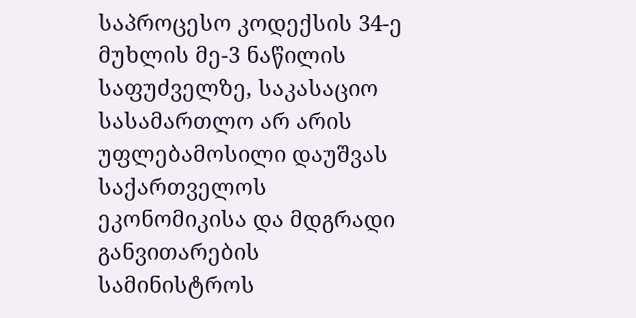საპროცესო კოდექსის 34-ე მუხლის მე-3 ნაწილის საფუძველზე, საკასაციო სასამართლო არ არის უფლებამოსილი დაუშვას საქართველოს ეკონომიკისა და მდგრადი განვითარების სამინისტროს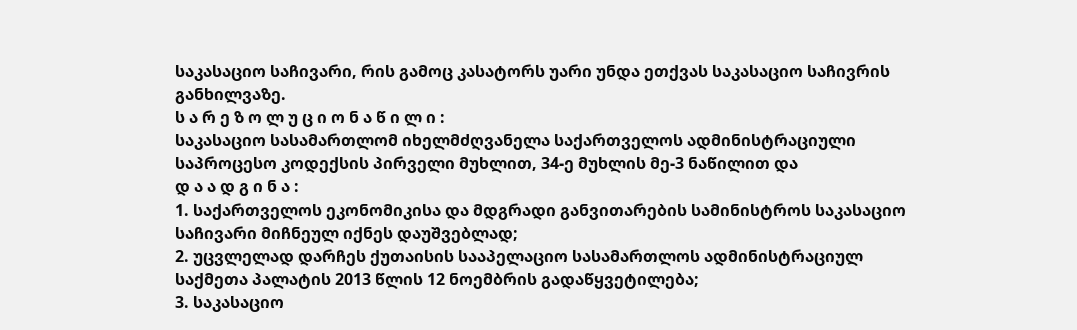საკასაციო საჩივარი, რის გამოც კასატორს უარი უნდა ეთქვას საკასაციო საჩივრის განხილვაზე.
ს ა რ ე ზ ო ლ უ ც ი ო ნ ა წ ი ლ ი :
საკასაციო სასამართლომ იხელმძღვანელა საქართველოს ადმინისტრაციული საპროცესო კოდექსის პირველი მუხლით, 34-ე მუხლის მე-3 ნაწილით და
დ ა ა დ გ ი ნ ა :
1. საქართველოს ეკონომიკისა და მდგრადი განვითარების სამინისტროს საკასაციო საჩივარი მიჩნეულ იქნეს დაუშვებლად;
2. უცვლელად დარჩეს ქუთაისის სააპელაციო სასამართლოს ადმინისტრაციულ საქმეთა პალატის 2013 წლის 12 ნოემბრის გადაწყვეტილება;
3. საკასაციო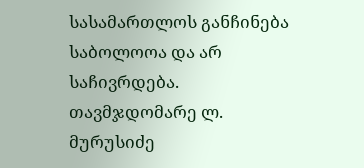სასამართლოს განჩინება საბოლოოა და არ საჩივრდება.
თავმჯდომარე ლ. მურუსიძე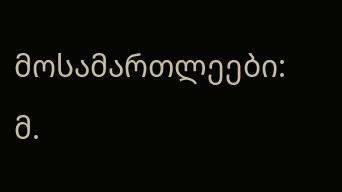მოსამართლეები: მ.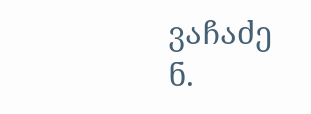ვაჩაძე
ნ.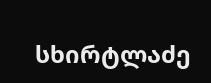სხირტლაძე